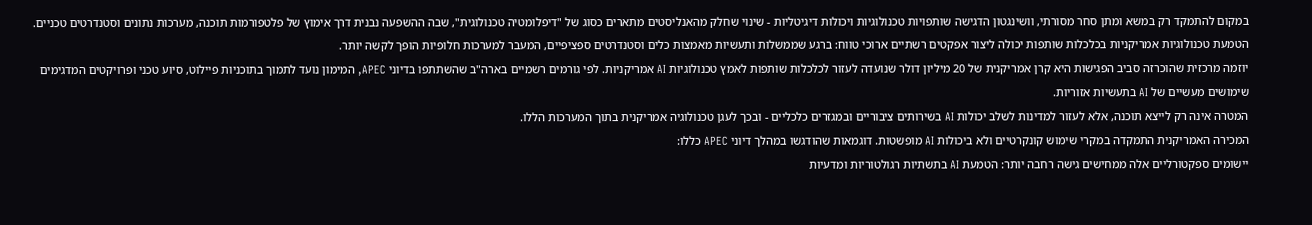במקום להתמקד רק במשא ומתן סחר מסורתי, וושינגטון הדגישה שותפויות טכנולוגיות ויכולות דיגיטליות - שינוי שחלק מהאנליסטים מתארים כסוג של "דיפלומטיה טכנולוגית", שבה ההשפעה נבנית דרך אימוץ של פלטפורמות תוכנה, מערכות נתונים וסטנדרטים טכניים.
הטמעת טכנולוגיות אמריקניות בכלכלות שותפות יכולה ליצור אפקטים רשתיים ארוכי טווח: ברגע שממשלות ותעשיות מאמצות כלים וסטנדרטים ספציפיים, המעבר למערכות חלופיות הופך לקשה יותר.
יוזמה מרכזית שהוכרזה סביב הפגישות היא קרן אמריקנית של 20 מיליון דולר שנועדה לעזור לכלכלות שותפות לאמץ טכנולוגיות AI אמריקניות. לפי גורמים רשמיים בארה"ב שהשתתפו בדיוני APEC, המימון נועד לתמוך בתוכניות פיילוט, סיוע טכני ופרויקטים המדגימים שימושים מעשיים של AI בתעשיות אזוריות.
המטרה אינה רק לייצא תוכנה, אלא לעזור למדינות לשלב יכולות AI בשירותים ציבוריים ובמגזרים כלכליים - ובכך לעגן טכנולוגיה אמריקנית בתוך המערכות הללו.
המכירה האמריקנית התמקדה במקרי שימוש קונקרטיים ולא ביכולות AI מופשטות. דוגמאות שהודגשו במהלך דיוני APEC כללו:
יישומים ספקטורליים אלה ממחישים גישה רחבה יותר: הטמעת AI בתשתיות רגולטוריות ומדעיות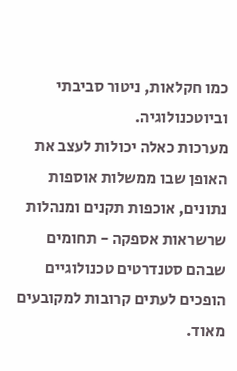כמו חקלאות, ניטור סביבתי וביוטכנולוגיה.
מערכות כאלה יכולות לעצב את האופן שבו ממשלות אוספות נתונים, אוכפות תקנים ומנהלות שרשראות אספקה - תחומים שבהם סטנדרטים טכנולוגיים הופכים לעתים קרובות למקובעים מאוד.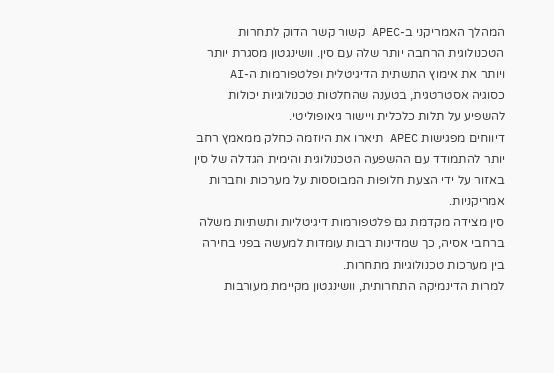המהלך האמריקני ב-APEC קשור קשר הדוק לתחרות הטכנולוגית הרחבה יותר שלה עם סין. וושינגטון מסגרת יותר ויותר את אימוץ התשתית הדיגיטלית ופלטפורמות ה-AI כסוגיה אסטרטגית, בטענה שהחלטות טכנולוגיות יכולות להשפיע על תלות כלכלית ויישור גיאופוליטי.
דיווחים מפגישות APEC תיארו את היוזמה כחלק ממאמץ רחב יותר להתמודד עם ההשפעה הטכנולוגית והימית הגדלה של סין באזור על ידי הצעת חלופות המבוססות על מערכות וחברות אמריקניות.
סין מצידה מקדמת גם פלטפורמות דיגיטליות ותשתיות משלה ברחבי אסיה, כך שמדינות רבות עומדות למעשה בפני בחירה בין מערכות טכנולוגיות מתחרות.
למרות הדינמיקה התחרותית, וושינגטון מקיימת מעורבות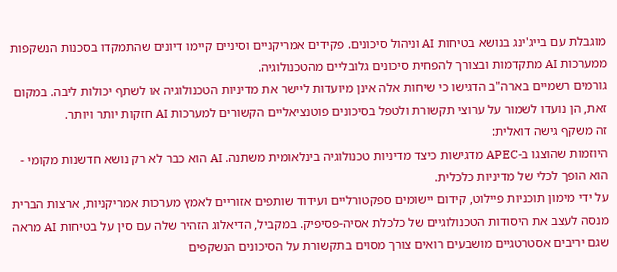מוגבלת עם בייג'ינג בנושא בטיחות AI וניהול סיכונים. פקידים אמריקניים וסיניים קיימו דיונים שהתמקדו בסכנות הנשקפות ממערכות AI מתקדמות ובצורך להפחית סיכונים גלובליים מהטכנולוגיה.
גורמים רשמיים בארה"ב הדגישו כי שיחות אלה אינן מיועדות ליישר את מדיניות הטכנולוגיה או לשתף יכולות ליבה. במקום זאת, הן נועדו לשמור על ערוצי תקשורת ולטפל בסיכונים פוטנציאליים הקשורים למערכות AI חזקות יותר ויותר.
זה משקף גישה דואלית:
היוזמות שהוצגו ב-APEC מדגישות כיצד מדיניות טכנולוגיה בינלאומית משתנה. AI הוא כבר לא רק נושא חדשנות מקומי - הוא הופך לכלי של מדיניות כלכלית.
על ידי מימון תוכניות פיילוט, קידום יישומים ספקטורליים ועידוד שותפים אזוריים לאמץ מערכות אמריקניות, ארצות הברית מנסה לעצב את היסודות הטכנולוגיים של כלכלת אסיה-פסיפיק. במקביל, הדיאלוג הזהיר שלה עם סין על בטיחות AI מראה שגם יריבים אסטרטגיים מושבעים רואים צורך מסוים בתקשורת על הסיכונים הנשקפים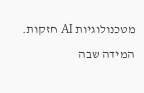מטכנולוגיות AI חזקות.
המידה שבה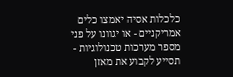כלכלות אסיה יאמצו כלים אמריקניים - או יגוונו על פני מספר מערכות טכנולוגיות - תסייע לקבוע את מאזן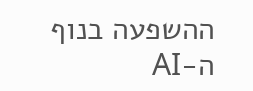ההשפעה בנוף ה-AI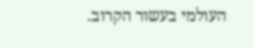העולמי בעשור הקרוב.